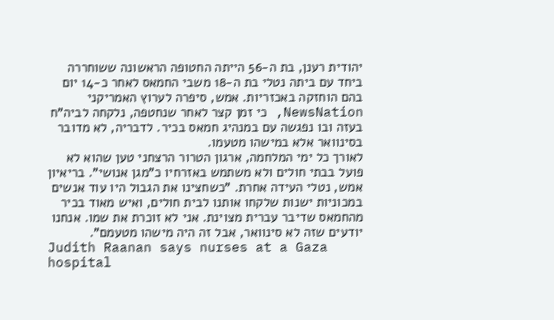יהודית רענן, בת ה-56 הייתה החטופה הראשונה ששוחררה ביחד עם ביתה נטלי בת ה-18 משבי החמאס לאחר כ-14 יום בהם הוחזקה באכזריות. אמש, סיפרה לערוץ האמריקני NewsNation, כי זמן קצר לאחר שנחטפה, נלקחה לביה"ח בעזה ובו נפגשה עם במנהיג חמאס בכיר. לדבריה, לא מדובר בסינוואר אלא במישהו מטעמו.
לאורך כל ימי המלחמה, ארגון הטרור הרצחני טען שהוא לא פועל בבתי חולים ולא משתמש באזרחיו כ"מגן אנושי". בריאיון אמש, נטלי העידה אחרת. "כשחצינו את הגבול היו עוד אנשים במכוניות ישנות שלקחו אותנו לבית חולים, ואיש מאוד בכיר מהחמאס שדיבר עברית מצוינת. אני לא זוכרת את שמו. אנחנו יודעים שזה לא סינוואר, אבל זה היה מישהו מטעמם".
Judith Raanan says nurses at a Gaza hospital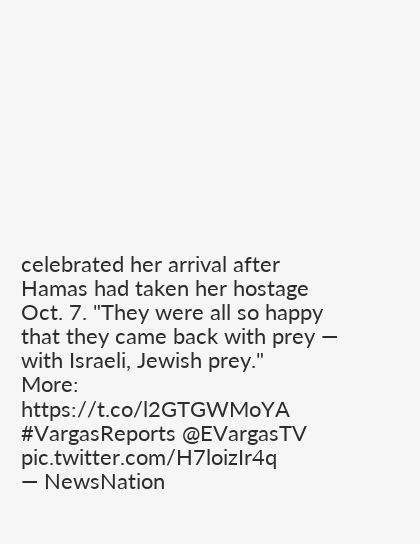celebrated her arrival after Hamas had taken her hostage Oct. 7. "They were all so happy that they came back with prey — with Israeli, Jewish prey."
More: https://t.co/l2GTGWMoYA #VargasReports @EVargasTV pic.twitter.com/H7loizIr4q
— NewsNation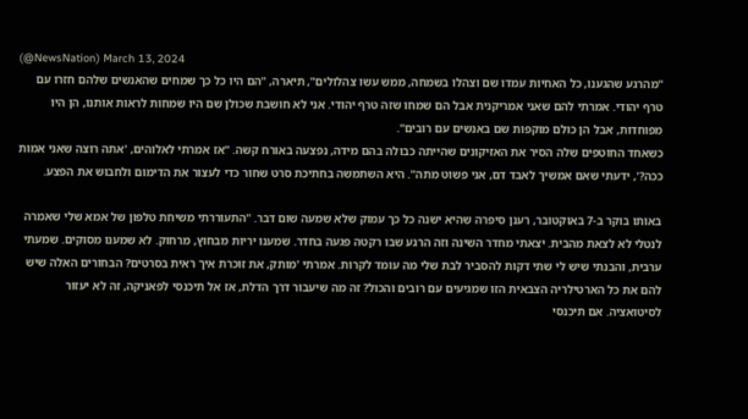(@NewsNation) March 13, 2024
"מהרגע שהגענו, כל האחיות עמדו שם וצהלו בשמחה, ממש עשו צהלולים", תיארה, "הם היו כל כך שמחים שהאנשים שלהם חזרו עם טרף יהודי. אמרתי להם שאני אמריקנית אבל הם שמחו שזה טרף יהודי. אני לא חושבת שכולן שם היו שמחות לראות אותנו, הן היו מפוחדות, אבל הן כולם מוקפות שם באנשים עם רובים".
כשאחד החוטפים שלה הסיר את האזיקונים שהייתה כבולה בהם מידה, נפצעה באורח קשה. "אז אמרתי לאלוהים, 'אתה רוצה שאני אמות ככה?', ידעתי שאם אמשיך לאבד דם, אני פשוט מתה". היא השתמשה בחתיכת סרט שחור כדי לעצור את הדימום ולחבוש את הפצע.

באותו בוקר ב-7 באוקטובר, רענן סיפרה שהיא ישנה כל כך עמוק שלא שמעה שום דבר. "התעוררתי משיחת טלפון של אמא שלי שאמרה לנטלי לא לצאת מהבית. יצאתי מחדר השינה וזה הרגע שבו רקטה פגעה בחדר. שמענו יריות מבחוץ, מרחוק. לא שמענו מסוקים. שמעתי ערבית, והבנתי שיש לי שתי דקות להסביר לבת שלי מה עומד לקרות. אמרתי 'מותק, את זוכרת איך ראית בסרטים? הבחורים האלה שיש להם את כל הארטילריה הצבאית הזו שמגיעים עם רובים והכול? זה מה שיעבור דרך הדלת, אז אל תיכנסי לפאניקה, זה לא יעזור לסיטואציה. אם תיכנסי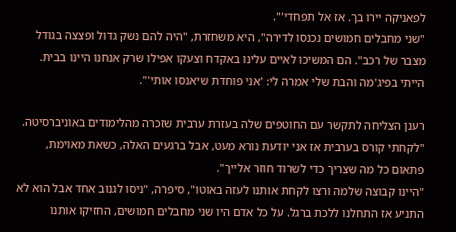לפאניקה יירו בך. אז אל תפחדי'".
"שני מחבלים חמושים נכנסו לדירה", היא משחזרת, "היה להם נשק גדול ופצצה בגודל מצבר של רכב". הם המשיכו לאיים עלינו באקדח וצעקו אפילו שרק אנחנו היינו בבית. הייתי בפיג'מה והבת שלי אמרה לי: 'אני פוחדת שיאנסו אותי'".

רענן הצליחה לתקשר עם החוטפים שלה בעזרת ערבית שזכרה מהלימודים באוניברסיטה. "לקחתי קורס בערבית אז אני יודעת נורא מעט, אבל ברגעים האלה, כשאת מאוימת, פתאום כל מה שצריך כדי לשרוד חוזר אלייך".
"היינו קבוצה שלמה ורצו לקחת אותנו לעזה באוטו", סיפרה, "ניסו לגנוב אחד אבל הוא לא התניע אז התחלנו ללכת ברגל. על כל אדם היו שני מחבלים חמושים, החזיקו אותנו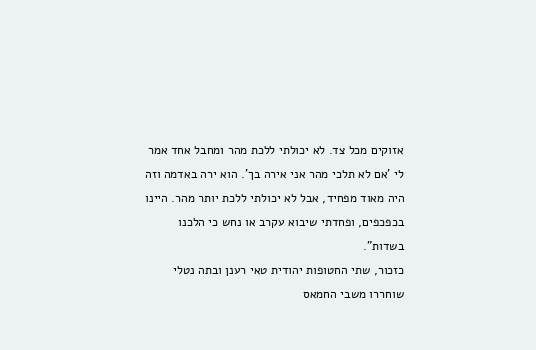אזוקים מכל צד. לא יכולתי ללכת מהר ומחבל אחד אמר לי 'אם לא תלכי מהר אני אירה בך'. הוא ירה באדמה וזה היה מאוד מפחיד, אבל לא יכולתי ללכת יותר מהר. היינו בכפכפים, ופחדתי שיבוא עקרב או נחש כי הלכנו בשדות".
כזכור, שתי החטופות יהודית טאי רענן ובתה נטלי שוחררו משבי החמאס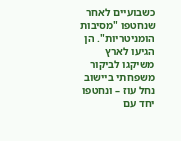כשבועיים לאחר שנחטפו "מסיבות הומניטריות". הן הגיעו לארץ משיקגו לביקור משפחתי ביישוב נחל עוז – ונחטפו יחד עם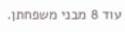עוד 8 מבני משפחתן.